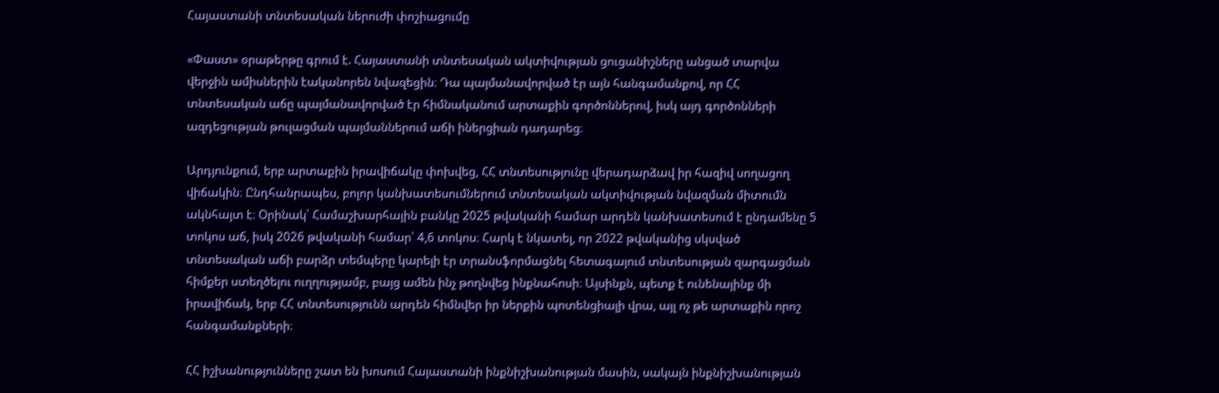Հայաստանի տնտեսական ներուժի փոշիացումը

«Փաստ» օրաթերթը գրում է. Հայաստանի տնտեսական ակտիվության ցուցանիշները անցած տարվա վերջին ամիսներին էականորեն նվազեցին։ Դա պայմանավորված էր այն հանգամանքով, որ ՀՀ տնտեսական աճը պայմանավորված էր հիմնականում արտաքին գործոններով, իսկ այդ գործոնների ազդեցության թուլացման պայմաններում աճի իներցիան դադարեց։

Արդյունքում, երբ արտաքին իրավիճակը փոխվեց, ՀՀ տնտեսությունը վերադարձավ իր հազիվ սողացող վիճակին։ Ընդհանրապես, բոլոր կանխատեսումներում տնտեսական ակտիվության նվազման միտումն ակնհայտ է։ Օրինակ՝ Համաշխարհային բանկը 2025 թվականի համար արդեն կանխատեսում է ընդամենը 5 տոկոս աճ, իսկ 2026 թվականի համար՝ 4,6 տոկոս։ Հարկ է նկատել, որ 2022 թվականից սկսված տնտեսական աճի բարձր տեմպերը կարելի էր տրանսֆորմացնել հետագայում տնտեսության զարգացման հիմքեր ստեղծելու ուղղությամբ, բայց ամեն ինչ թողնվեց ինքնահոսի։ Այսինքն, պետք է ունենայինք մի իրավիճակ, երբ ՀՀ տնտեսությունն արդեն հիմնվեր իր ներքին պոտենցիալի վրա, այլ ոչ թե արտաքին որոշ հանգամանքների։

ՀՀ իշխանությունները շատ են խոսում Հայաստանի ինքնիշխանության մասին, սակայն ինքնիշխանության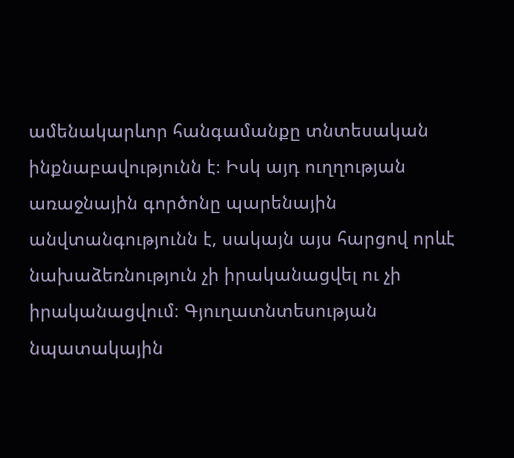ամենակարևոր հանգամանքը տնտեսական ինքնաբավությունն է։ Իսկ այդ ուղղության առաջնային գործոնը պարենային անվտանգությունն է, սակայն այս հարցով որևէ նախաձեռնություն չի իրականացվել ու չի իրականացվում։ Գյուղատնտեսության նպատակային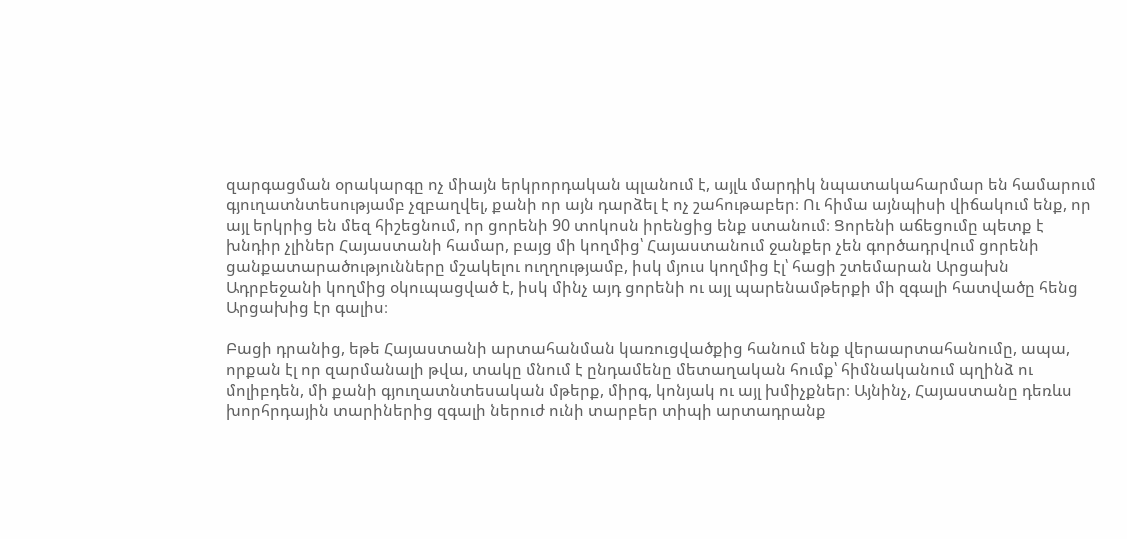զարգացման օրակարգը ոչ միայն երկրորդական պլանում է, այլև մարդիկ նպատակահարմար են համարում գյուղատնտեսությամբ չզբաղվել, քանի որ այն դարձել է ոչ շահութաբեր։ Ու հիմա այնպիսի վիճակում ենք, որ այլ երկրից են մեզ հիշեցնում, որ ցորենի 90 տոկոսն իրենցից ենք ստանում։ Ցորենի աճեցումը պետք է խնդիր չլիներ Հայաստանի համար, բայց մի կողմից՝ Հայաստանում ջանքեր չեն գործադրվում ցորենի ցանքատարածությունները մշակելու ուղղությամբ, իսկ մյուս կողմից էլ՝ հացի շտեմարան Արցախն Ադրբեջանի կողմից օկուպացված է, իսկ մինչ այդ ցորենի ու այլ պարենամթերքի մի զգալի հատվածը հենց Արցախից էր գալիս։

Բացի դրանից, եթե Հայաստանի արտահանման կառուցվածքից հանում ենք վերաարտահանումը, ապա, որքան էլ որ զարմանալի թվա, տակը մնում է ընդամենը մետաղական հումք՝ հիմնականում պղինձ ու մոլիբդեն, մի քանի գյուղատնտեսական մթերք, միրգ, կոնյակ ու այլ խմիչքներ։ Այնինչ, Հայաստանը դեռևս խորհրդային տարիներից զգալի ներուժ ունի տարբեր տիպի արտադրանք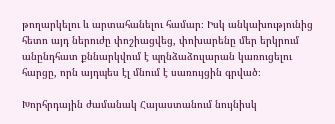թողարկելու և արտահանելու համար։ Իսկ անկախությունից հետո այդ ներուժը փոշիացվեց, փոխարենը մեր երկրում անընդհատ քննարկվում է պղնձաձուլարան կառուցելու հարցը, որն այդպես էլ մնում է սառույցին գրված։

Խորհրդային ժամանակ Հայաստանում նույնիսկ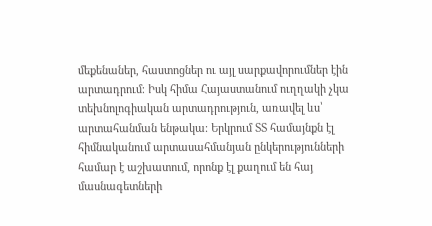մեքենաներ, հաստոցներ ու այլ սարքավորումներ էին արտադրում։ Իսկ հիմա Հայաստանում ուղղակի չկա տեխնոլոգիական արտադրություն, առավել ևս՝ արտահանման ենթակա։ Երկրում ՏՏ համայնքն էլ հիմնականում արտասահմանյան ընկերությունների համար է աշխատում, որոնք էլ քաղում են հայ մասնագետների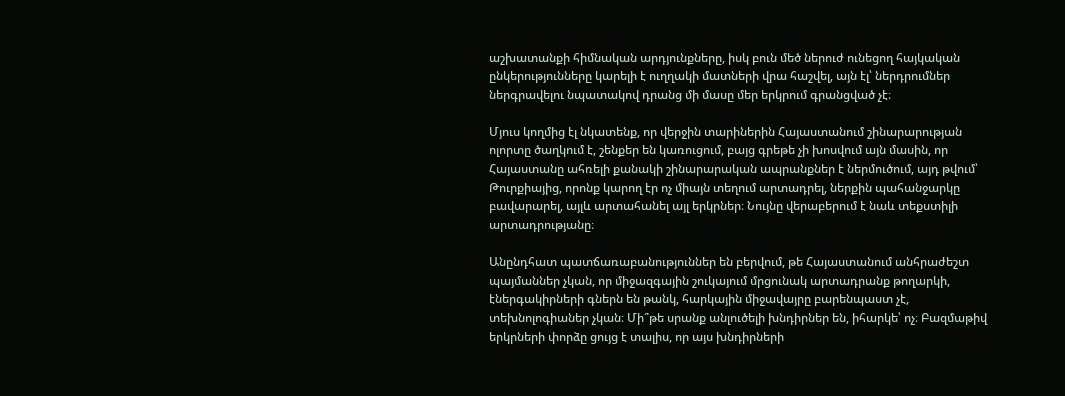աշխատանքի հիմնական արդյունքները, իսկ բուն մեծ ներուժ ունեցող հայկական ընկերությունները կարելի է ուղղակի մատների վրա հաշվել, այն էլ՝ ներդրումներ ներգրավելու նպատակով դրանց մի մասը մեր երկրում գրանցված չէ։

Մյուս կողմից էլ նկատենք, որ վերջին տարիներին Հայաստանում շինարարության ոլորտը ծաղկում է, շենքեր են կառուցում, բայց գրեթե չի խոսվում այն մասին, որ Հայաստանը ահռելի քանակի շինարարական ապրանքներ է ներմուծում, այդ թվում՝ Թուրքիայից, որոնք կարող էր ոչ միայն տեղում արտադրել, ներքին պահանջարկը բավարարել, այլև արտահանել այլ երկրներ։ Նույնը վերաբերում է նաև տեքստիլի արտադրությանը։

Անընդհատ պատճառաբանություններ են բերվում, թե Հայաստանում անհրաժեշտ պայմաններ չկան, որ միջազգային շուկայում մրցունակ արտադրանք թողարկի, էներգակիրների գներն են թանկ, հարկային միջավայրը բարենպաստ չէ, տեխնոլոգիաներ չկան։ Մի՞թե սրանք անլուծելի խնդիրներ են, իհարկե՝ ոչ։ Բազմաթիվ երկրների փորձը ցույց է տալիս, որ այս խնդիրների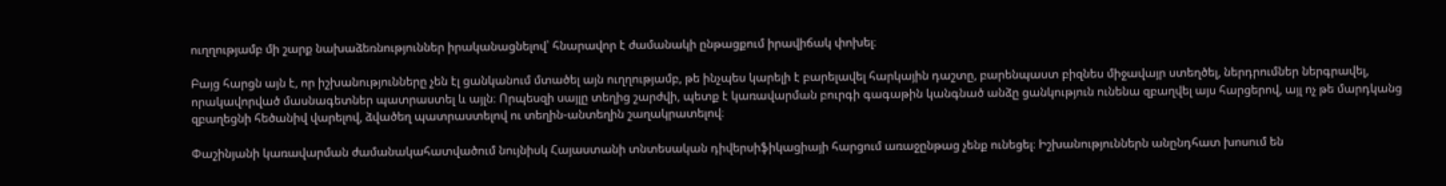ուղղությամբ մի շարք նախաձեռնություններ իրականացնելով՝ հնարավոր է ժամանակի ընթացքում իրավիճակ փոխել։

Բայց հարցն այն է, որ իշխանությունները չեն էլ ցանկանում մտածել այն ուղղությամբ, թե ինչպես կարելի է բարելավել հարկային դաշտը, բարենպաստ բիզնես միջավայր ստեղծել, ներդրումներ ներգրավել, որակավորված մասնագետներ պատրաստել և այլն։ Որպեսզի սայլը տեղից շարժվի, պետք է կառավարման բուրգի գագաթին կանգնած անձը ցանկություն ունենա զբաղվել այս հարցերով, այլ ոչ թե մարդկանց զբաղեցնի հեծանիվ վարելով, ձվածեղ պատրաստելով ու տեղին-անտեղին շաղակրատելով։

Փաշինյանի կառավարման ժամանակահատվածում նույնիսկ Հայաստանի տնտեսական դիվերսիֆիկացիայի հարցում առաջընթաց չենք ունեցել։ Իշխանություններն անընդհատ խոսում են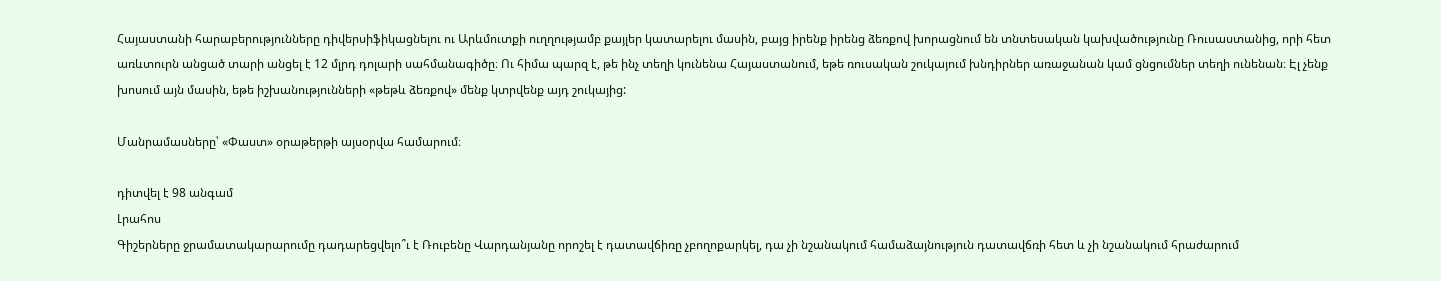Հայաստանի հարաբերությունները դիվերսիֆիկացնելու ու Արևմուտքի ուղղությամբ քայլեր կատարելու մասին, բայց իրենք իրենց ձեռքով խորացնում են տնտեսական կախվածությունը Ռուսաստանից, որի հետ առևտուրն անցած տարի անցել է 12 մլրդ դոլարի սահմանագիծը։ Ու հիմա պարզ է, թե ինչ տեղի կունենա Հայաստանում, եթե ռուսական շուկայում խնդիրներ առաջանան կամ ցնցումներ տեղի ունենան։ Էլ չենք խոսում այն մասին, եթե իշխանությունների «թեթև ձեռքով» մենք կտրվենք այդ շուկայից:

Մանրամասները՝ «Փաստ» օրաթերթի այսօրվա համարում։

դիտվել է 98 անգամ
Լրահոս
Գիշերները ջրամատակարարումը դադարեցվելո՞ւ է Ռուբենը Վարդանյանը որոշել է դատավճիռը չբողոքարկել, դա չի նշանակում համաձայնություն դատավճռի հետ և չի նշանակում հրաժարում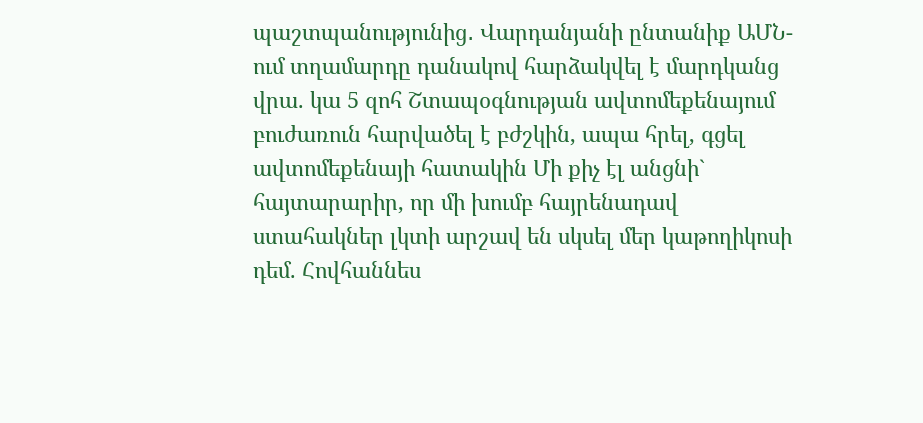պաշտպանությունից․ Վարդանյանի ընտանիք ԱՄՆ-ում տղամարդը դանակով հարձակվել է մարդկանց վրա. կա 5 զոհ Շտապօգնության ավտոմեքենայում բուժառուն հարվածել է բժշկին, ապա հրել, գցել ավտոմեքենայի հատակին Մի քիչ էլ անցնի` հայտարարիր, որ մի խումբ հայրենադավ ստահակներ լկտի արշավ են սկսել մեր կաթողիկոսի դեմ. Հովհաննես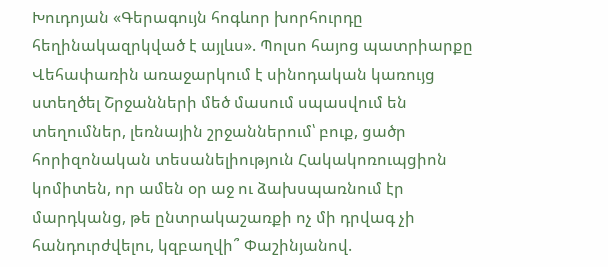Խուդոյան «Գերագույն հոգևոր խորհուրդը հեղինակազրկված է այլևս». Պոլսո հայոց պատրիարքը Վեհափառին առաջարկում է սինոդական կառույց ստեղծել Շրջանների մեծ մասում սպասվում են տեղումներ, լեռնային շրջաններում՝ բուք, ցածր հորիզոնական տեսանելիություն Հակակոռուպցիոն կոմիտեն, որ ամեն օր աջ ու ձախսպառնում էր մարդկանց, թե ընտրակաշառքի ոչ մի դրվագ չի հանդուրժվելու, կզբաղվի՞ Փաշինյանով.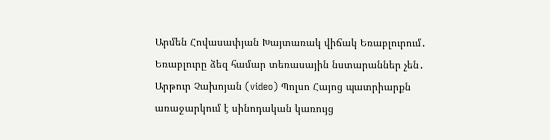Արմեն Հովասափյան Խայտառակ վիճակ Եռաբլուրում․ Եռաբլուրը ձեզ համար տեռասային նստարաններ չեն․ Արթուր Չախոյան (video) Պոլսո Հայոց պատրիարքն առաջարկում է սինոդական կառույց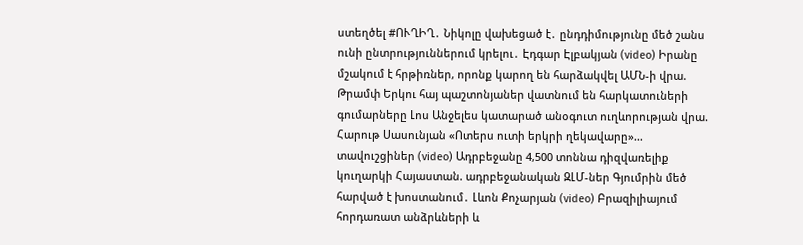ստեղծել #ՈՒՂԻՂ․ Նիկոլը վախեցած է․ ընդդիմությունը մեծ շանս ունի ընտրություններում կրելու․ Էդգար Էլբակյան (video) Իրանը մշակում է հրթիռներ, որոնք կարող են հարձակվել ԱՄՆ-ի վրա. Թրամփ Երկու հայ պաշտոնյաներ վատնում են հարկատուների գումարները Լոս Անջելես կատարած անօգուտ ուղևորության վրա. Հարութ Սասունյան «Ոտերս ուտի երկրի ղեկավարը»... տավուշցիներ (video) Ադրբեջանը 4,500 տոննա դիզվառելիք կուղարկի Հայաստան. ադրբեջանական ԶԼՄ-ներ Գյումրին մեծ հարված է խոստանում․ Լևոն Քոչարյան (video) Բրազիլիայում հորդառատ անձրևների և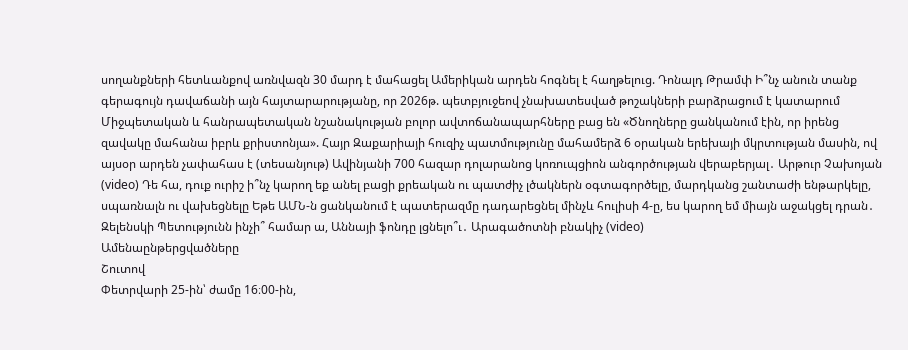սողանքների հետևանքով առնվազն 30 մարդ է մահացել Ամերիկան արդեն հոգնել է հաղթելուց. Դոնալդ Թրամփ Ի՞նչ անուն տանք գերագույն դավաճանի այն հայտարարությանը, որ 2026թ. պետբյուջեով չնախատեսված թոշակների բարձրացում է կատարում Միջպետական և հանրապետական նշանակության բոլոր ավտոճանապարհները բաց են «Ծնողները ցանկանում էին, որ իրենց զավակը մահանա իբրև քրիստոնյա». Հայր Զաքարիայի հուզիչ պատմությունը մահամերձ 6 օրական երեխայի մկրտության մասին, ով այսօր արդեն չափահաս է (տեսանյութ) Ավինյանի 700 հազար դոլարանոց կոռուպցիոն անգործության վերաբերյալ․ Արթուր Չախոյան (video) Դե հա, դուք ուրիշ ի՞նչ կարող եք անել բացի քրեական ու պատժիչ լծակներն օգտագործելը, մարդկանց շանտաժի ենթարկելը, սպառնալն ու վախեցնելը Եթե ԱՄՆ-ն ցանկանում է պատերազմը դադարեցնել մինչև հուլիսի 4-ը, ես կարող եմ միայն աջակցել դրան․ Զելենսկի Պետությունն ինչի՞ համար ա, Աննայի ֆոնդը լցնելո՞ւ․ Արագածոտնի բնակիչ (video)
Ամենաընթերցվածները
Շուտով
Փետրվարի 25-ին՝ ժամը 16։00-ին,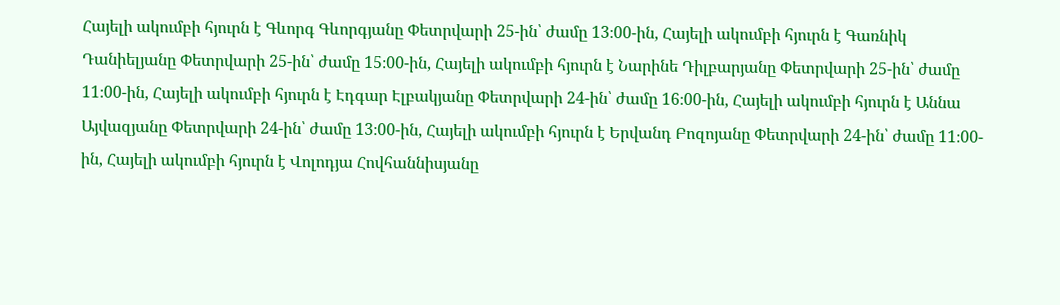Հայելի ակումբի հյուրն է Գևորգ Գևորգյանը Փետրվարի 25-ին՝ ժամը 13։00-ին, Հայելի ակումբի հյուրն է Գառնիկ Դանիելյանը Փետրվարի 25-ին՝ ժամը 15։00-ին, Հայելի ակումբի հյուրն է Նարինե Դիլբարյանը Փետրվարի 25-ին՝ ժամը 11։00-ին, Հայելի ակումբի հյուրն է Էդգար Էլբակյանը Փետրվարի 24-ին՝ ժամը 16։00-ին, Հայելի ակումբի հյուրն է Աննա Այվազյանը Փետրվարի 24-ին՝ ժամը 13։00-ին, Հայելի ակումբի հյուրն է Երվանդ Բոզոյանը Փետրվարի 24-ին՝ ժամը 11։00-ին, Հայելի ակումբի հյուրն է Վոլոդյա Հովհաննիսյանը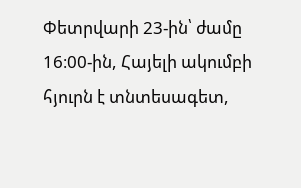Փետրվարի 23-ին՝ ժամը 16։00-ին, Հայելի ակումբի հյուրն է տնտեսագետ,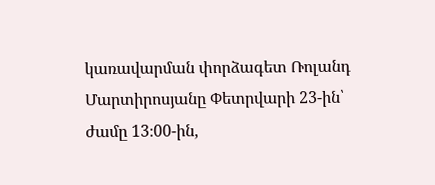կառավարման փորձագետ Ռոլանդ Մարտիրոսյանը Փետրվարի 23-ին՝ ժամը 13։00-ին,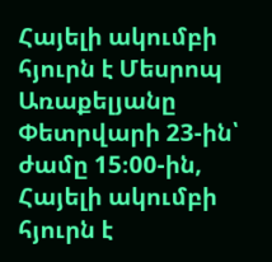Հայելի ակումբի հյուրն է Մեսրոպ Առաքելյանը Փետրվարի 23-ին՝ ժամը 15։00-ին, Հայելի ակումբի հյուրն է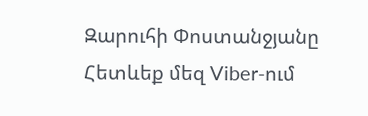Զարուհի Փոստանջյանը
Հետևեք մեզ Viber-ում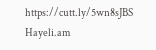https://cutt.ly/5wn8sJBS
Hayeli.am